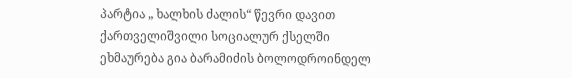პარტია „ ხალხის ძალის“ წევრი დავით ქართველიშვილი სოციალურ ქსელში ეხმაურება გია ბარამიძის ბოლოდროინდელ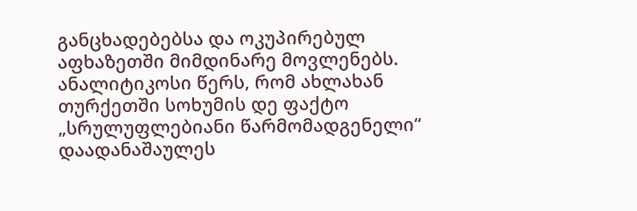განცხადებებსა და ოკუპირებულ აფხაზეთში მიმდინარე მოვლენებს. ანალიტიკოსი წერს, რომ ახლახან თურქეთში სოხუმის დე ფაქტო „სრულუფლებიანი წარმომადგენელი“ დაადანაშაულეს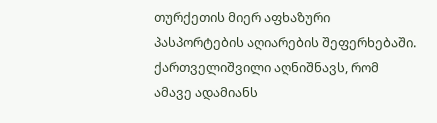თურქეთის მიერ აფხაზური პასპორტების აღიარების შეფერხებაში. ქართველიშვილი აღნიშნავს, რომ ამავე ადამიანს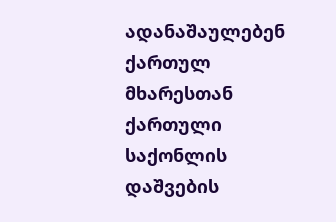ადანაშაულებენ ქართულ მხარესთან ქართული საქონლის დაშვების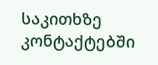საკითხზე კონტაქტებში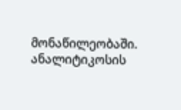მონაწილეობაში.
ანალიტიკოსის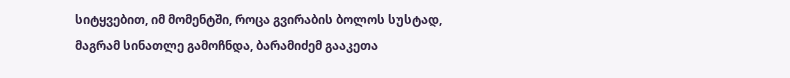სიტყვებით, იმ მომენტში, როცა გვირაბის ბოლოს სუსტად, მაგრამ სინათლე გამოჩნდა, ბარამიძემ გააკეთა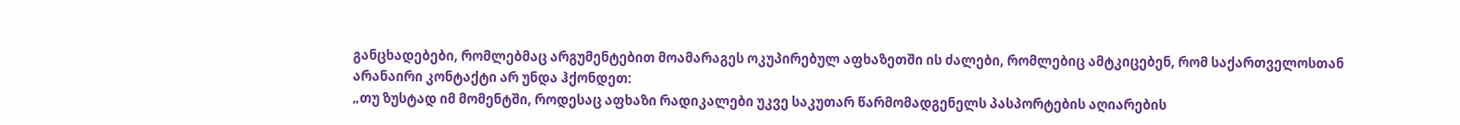განცხადებები, რომლებმაც არგუმენტებით მოამარაგეს ოკუპირებულ აფხაზეთში ის ძალები, რომლებიც ამტკიცებენ, რომ საქართველოსთან არანაირი კონტაქტი არ უნდა ჰქონდეთ:
„თუ ზუსტად იმ მომენტში, როდესაც აფხაზი რადიკალები უკვე საკუთარ წარმომადგენელს პასპორტების აღიარების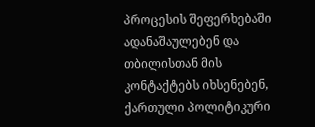პროცესის შეფერხებაში ადანაშაულებენ და თბილისთან მის კონტაქტებს იხსენებენ, ქართული პოლიტიკური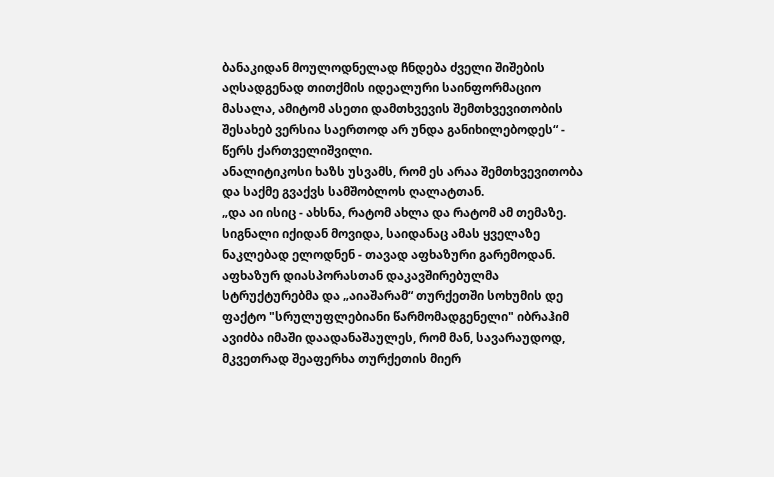ბანაკიდან მოულოდნელად ჩნდება ძველი შიშების აღსადგენად თითქმის იდეალური საინფორმაციო მასალა, ამიტომ ასეთი დამთხვევის შემთხვევითობის შესახებ ვერსია საერთოდ არ უნდა განიხილებოდეს“ - წერს ქართველიშვილი.
ანალიტიკოსი ხაზს უსვამს, რომ ეს არაა შემთხვევითობა და საქმე გვაქვს სამშობლოს ღალატთან.
„და აი ისიც - ახსნა, რატომ ახლა და რატომ ამ თემაზე. სიგნალი იქიდან მოვიდა, საიდანაც ამას ყველაზე ნაკლებად ელოდნენ - თავად აფხაზური გარემოდან. აფხაზურ დიასპორასთან დაკავშირებულმა სტრუქტურებმა და „აიაშარამ“ თურქეთში სოხუმის დე ფაქტო "სრულუფლებიანი წარმომადგენელი" იბრაჰიმ ავიძბა იმაში დაადანაშაულეს, რომ მან, სავარაუდოდ, მკვეთრად შეაფერხა თურქეთის მიერ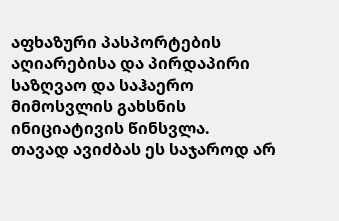აფხაზური პასპორტების აღიარებისა და პირდაპირი საზღვაო და საჰაერო მიმოსვლის გახსნის ინიციატივის წინსვლა.
თავად ავიძბას ეს საჯაროდ არ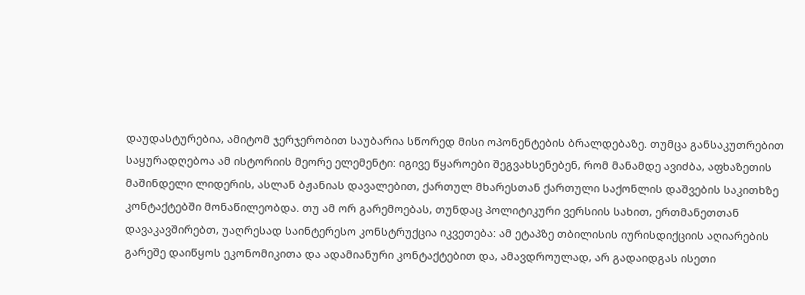დაუდასტურებია, ამიტომ ჯერჯერობით საუბარია სწორედ მისი ოპონენტების ბრალდებაზე. თუმცა განსაკუთრებით საყურადღებოა ამ ისტორიის მეორე ელემენტი: იგივე წყაროები შეგვახსენებენ, რომ მანამდე ავიძბა, აფხაზეთის მაშინდელი ლიდერის, ასლან ბჟანიას დავალებით, ქართულ მხარესთან ქართული საქონლის დაშვების საკითხზე კონტაქტებში მონაწილეობდა. თუ ამ ორ გარემოებას, თუნდაც პოლიტიკური ვერსიის სახით, ერთმანეთთან დავაკავშირებთ, უაღრესად საინტერესო კონსტრუქცია იკვეთება: ამ ეტაპზე თბილისის იურისდიქციის აღიარების გარეშე დაიწყოს ეკონომიკითა და ადამიანური კონტაქტებით და, ამავდროულად, არ გადაიდგას ისეთი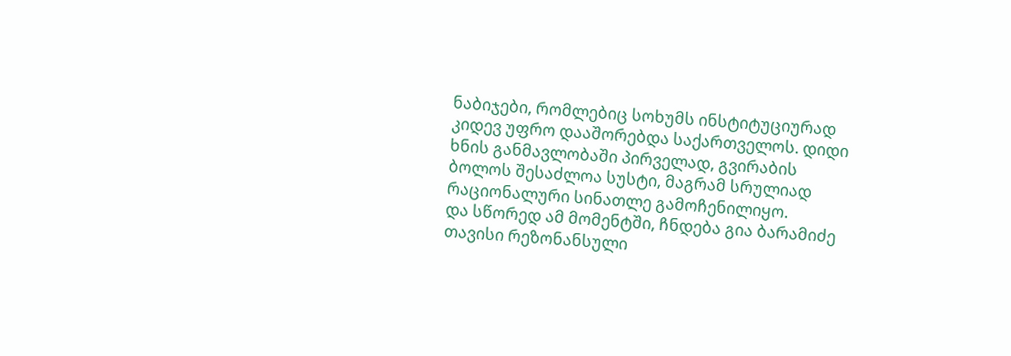ნაბიჯები, რომლებიც სოხუმს ინსტიტუციურად კიდევ უფრო დააშორებდა საქართველოს. დიდი ხნის განმავლობაში პირველად, გვირაბის ბოლოს შესაძლოა სუსტი, მაგრამ სრულიად რაციონალური სინათლე გამოჩენილიყო.
და სწორედ ამ მომენტში, ჩნდება გია ბარამიძე თავისი რეზონანსული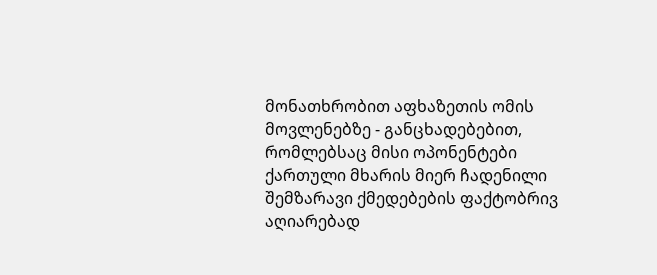მონათხრობით აფხაზეთის ომის მოვლენებზე - განცხადებებით, რომლებსაც მისი ოპონენტები ქართული მხარის მიერ ჩადენილი შემზარავი ქმედებების ფაქტობრივ აღიარებად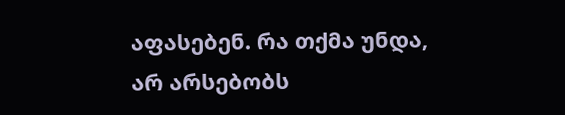აფასებენ. რა თქმა უნდა, არ არსებობს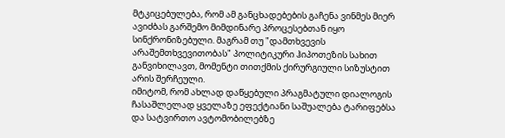მტკიცებულება, რომ ამ განცხადებების გაჩენა ვინმეს მიერ ავიძბას გარშემო მიმდინარე პროცესებთან იყო სინქრონიზებული. მაგრამ თუ "დამთხვევის არაშემთხვევითობას" პოლიტიკური ჰიპოთეზის სახით განვიხილავთ, მომენტი თითქმის ქირურგიული სიზუსტით არის შერჩეული.
იმიტომ, რომ ახლად დაწყებული პრაგმატული დიალოგის ჩასაშლელად ყველაზე ეფექტიანი საშუალება ტარიფებსა და სატვირთო ავტომობილებზე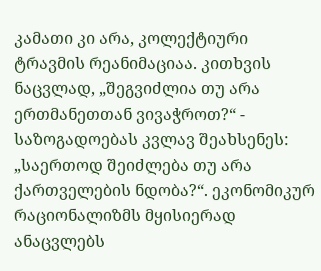კამათი კი არა, კოლექტიური ტრავმის რეანიმაციაა. კითხვის ნაცვლად, „შეგვიძლია თუ არა ერთმანეთთან ვივაჭროთ?“ - საზოგადოებას კვლავ შეახსენეს: „საერთოდ შეიძლება თუ არა ქართველების ნდობა?“. ეკონომიკურ რაციონალიზმს მყისიერად ანაცვლებს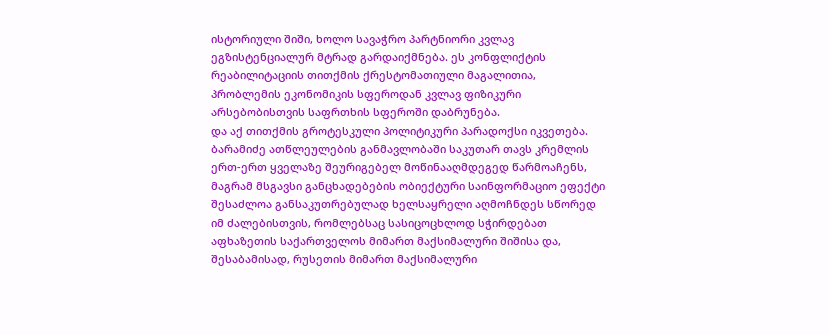ისტორიული შიში, ხოლო სავაჭრო პარტნიორი კვლავ ეგზისტენციალურ მტრად გარდაიქმნება. ეს კონფლიქტის რეაბილიტაციის თითქმის ქრესტომათიული მაგალითია, პრობლემის ეკონომიკის სფეროდან კვლავ ფიზიკური არსებობისთვის საფრთხის სფეროში დაბრუნება.
და აქ თითქმის გროტესკული პოლიტიკური პარადოქსი იკვეთება. ბარამიძე ათწლეულების განმავლობაში საკუთარ თავს კრემლის ერთ-ერთ ყველაზე შეურიგებელ მოწინააღმდეგედ წარმოაჩენს, მაგრამ მსგავსი განცხადებების ობიექტური საინფორმაციო ეფექტი შესაძლოა განსაკუთრებულად ხელსაყრელი აღმოჩნდეს სწორედ იმ ძალებისთვის, რომლებსაც სასიცოცხლოდ სჭირდებათ აფხაზეთის საქართველოს მიმართ მაქსიმალური შიშისა და, შესაბამისად, რუსეთის მიმართ მაქსიმალური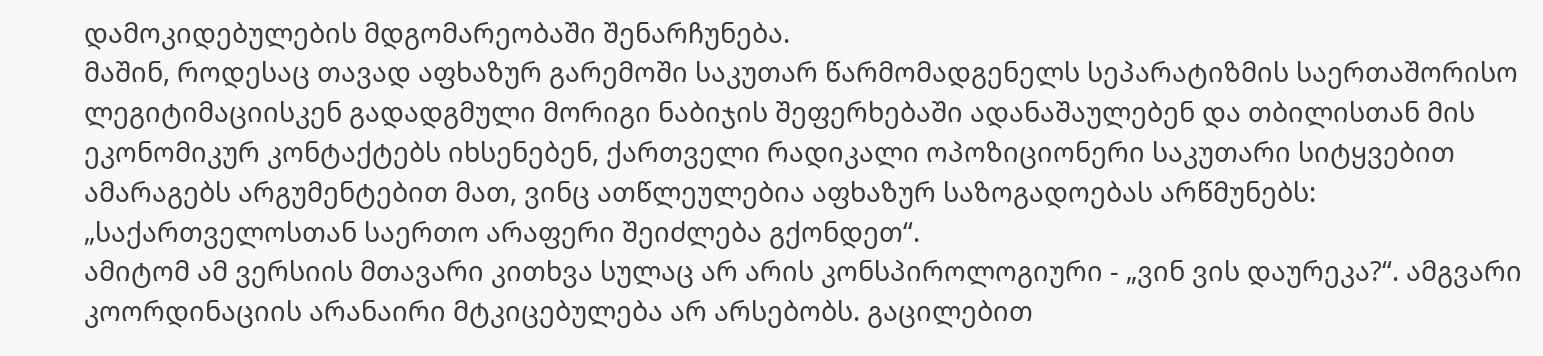დამოკიდებულების მდგომარეობაში შენარჩუნება.
მაშინ, როდესაც თავად აფხაზურ გარემოში საკუთარ წარმომადგენელს სეპარატიზმის საერთაშორისო ლეგიტიმაციისკენ გადადგმული მორიგი ნაბიჯის შეფერხებაში ადანაშაულებენ და თბილისთან მის ეკონომიკურ კონტაქტებს იხსენებენ, ქართველი რადიკალი ოპოზიციონერი საკუთარი სიტყვებით ამარაგებს არგუმენტებით მათ, ვინც ათწლეულებია აფხაზურ საზოგადოებას არწმუნებს: „საქართველოსთან საერთო არაფერი შეიძლება გქონდეთ“.
ამიტომ ამ ვერსიის მთავარი კითხვა სულაც არ არის კონსპიროლოგიური - „ვინ ვის დაურეკა?“. ამგვარი კოორდინაციის არანაირი მტკიცებულება არ არსებობს. გაცილებით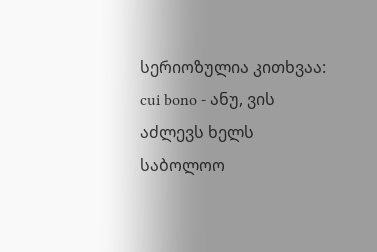სერიოზულია კითხვაა: cui bono - ანუ, ვის აძლევს ხელს საბოლოო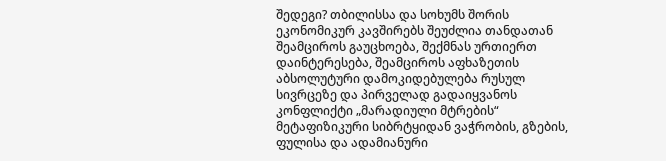შედეგი? თბილისსა და სოხუმს შორის ეკონომიკურ კავშირებს შეუძლია თანდათან შეამციროს გაუცხოება, შექმნას ურთიერთ დაინტერესება, შეამციროს აფხაზეთის აბსოლუტური დამოკიდებულება რუსულ სივრცეზე და პირველად გადაიყვანოს კონფლიქტი „მარადიული მტრების“ მეტაფიზიკური სიბრტყიდან ვაჭრობის, გზების, ფულისა და ადამიანური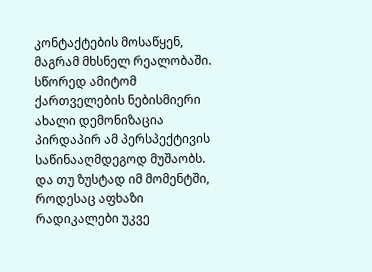კონტაქტების მოსაწყენ, მაგრამ მხსნელ რეალობაში. სწორედ ამიტომ ქართველების ნებისმიერი ახალი დემონიზაცია პირდაპირ ამ პერსპექტივის საწინააღმდეგოდ მუშაობს.
და თუ ზუსტად იმ მომენტში, როდესაც აფხაზი რადიკალები უკვე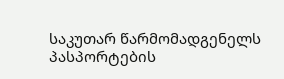საკუთარ წარმომადგენელს პასპორტების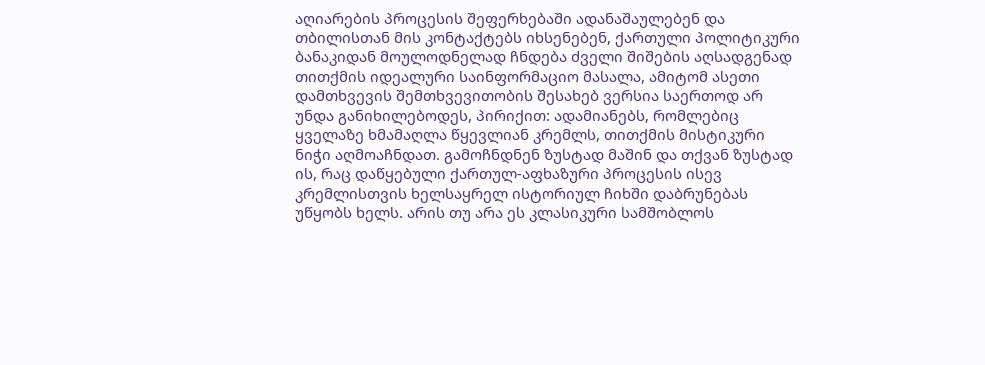აღიარების პროცესის შეფერხებაში ადანაშაულებენ და თბილისთან მის კონტაქტებს იხსენებენ, ქართული პოლიტიკური ბანაკიდან მოულოდნელად ჩნდება ძველი შიშების აღსადგენად თითქმის იდეალური საინფორმაციო მასალა, ამიტომ ასეთი დამთხვევის შემთხვევითობის შესახებ ვერსია საერთოდ არ უნდა განიხილებოდეს, პირიქით: ადამიანებს, რომლებიც ყველაზე ხმამაღლა წყევლიან კრემლს, თითქმის მისტიკური ნიჭი აღმოაჩნდათ. გამოჩნდნენ ზუსტად მაშინ და თქვან ზუსტად ის, რაც დაწყებული ქართულ-აფხაზური პროცესის ისევ კრემლისთვის ხელსაყრელ ისტორიულ ჩიხში დაბრუნებას უწყობს ხელს. არის თუ არა ეს კლასიკური სამშობლოს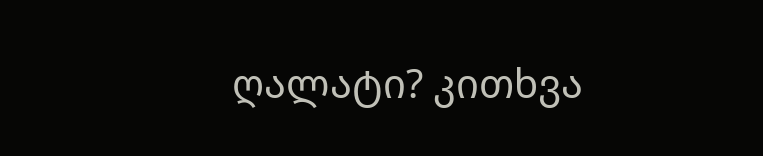ღალატი? კითხვა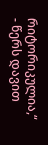რიტორიკულია,“ - წერს დავით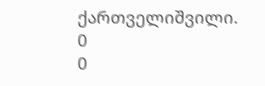ქართველიშვილი.
0
0